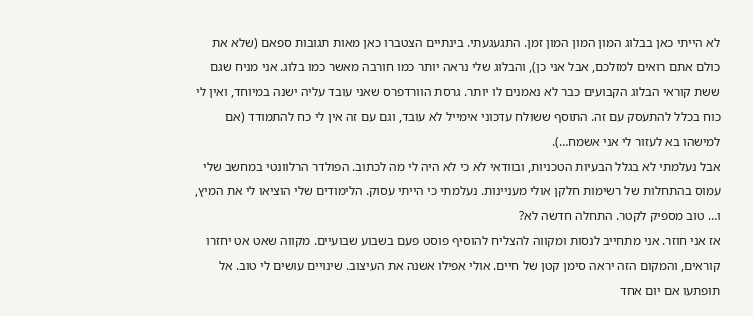לא הייתי כאן בבלוג המון המון המון זמן. התגעגעתי. בינתיים הצטברו כאן מאות תגובות ספאם (שלא את כולם אתם רואים למזלכם, אבל אני כן), והבלוג שלי נראה יותר כמו חורבה מאשר כמו בלוג. אני מניח שגם ששת קוראי הבלוג הקבועים כבר לא נאמנים לו יותר. גרסת הוורדפרס שאני עובד עליה ישנה במיוחד, ואין לי כוח בכלל להתעסק עם זה. התוסף ששולח עדכוני אימייל לא עובד, וגם עם זה אין לי כח להתמודד (אם למישהו בא לעזור לי אני אשמח…).
אבל נעלמתי לא בגלל הבעיות הטכניות, ובוודאי לא כי לא היה לי מה לכתוב. הפולדר הרלוונטי במחשב שלי עמוס בהתחלות של רשימות חלקן אולי מעניינות. נעלמתי כי הייתי עסוק. הלימודים שלי הוציאו לי את המיץ, ו… טוב מספיק לקטר. התחלה חדשה לא?
אז אני חוזר. אני מתחייב לנסות ומקווה להצליח להוסיף פוסט פעם בשבוע שבועיים. מקווה שאט אט יחזרו קוראים, והמקום הזה יראה סימן קטן של חיים. אולי אפילו אשנה את העיצוב. שינויים עושים לי טוב. אל תופתעו אם יום אחד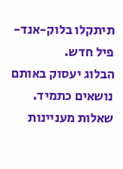תיתקלו בלוק-אנד-פיל חדש.
הבלוג יעסוק באותם נושאים כתמיד. שאלות מעניינות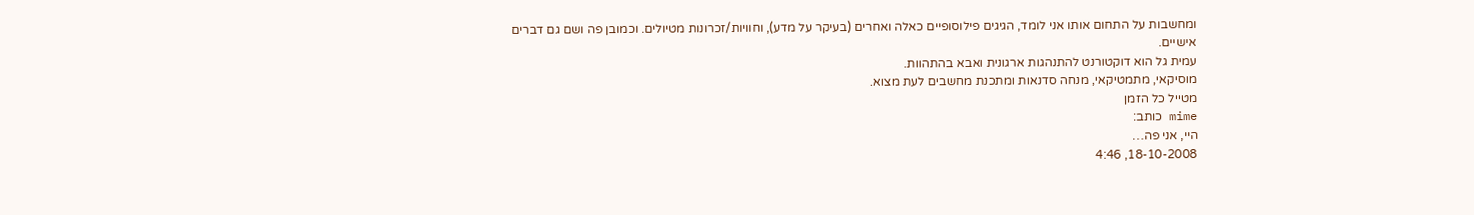ומחשבות על התחום אותו אני לומד, הגיגים פילוסופיים כאלה ואחרים (בעיקר על מדע), וחוויות/זכרונות מטיולים. וכמובן פה ושם גם דברים אישיים.
עמית גל הוא דוקטורנט להתנהגות ארגונית ואבא בהתהוות.
מוסיקאי, מתמטיקאי, מנחה סדנאות ומתכנת מחשבים לעת מצוא.
מטייל כל הזמן
mime כותב:
היי, אני פה…
18-10-2008, 4:46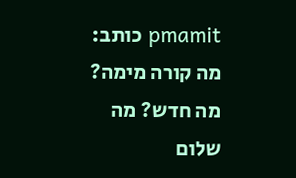pmamit כותב:
מה קורה מימה? מה חדש? מה שלום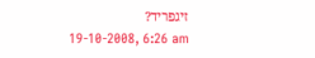זיגפריד?
19-10-2008, 6:26 am